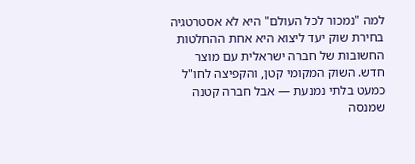למה "נמכור לכל העולם" היא לא אסטרטגיה
בחירת שוק יעד ליצוא היא אחת ההחלטות החשובות של חברה ישראלית עם מוצר חדש. השוק המקומי קטן, והקפיצה לחו"ל כמעט בלתי נמנעת — אבל חברה קטנה שמנסה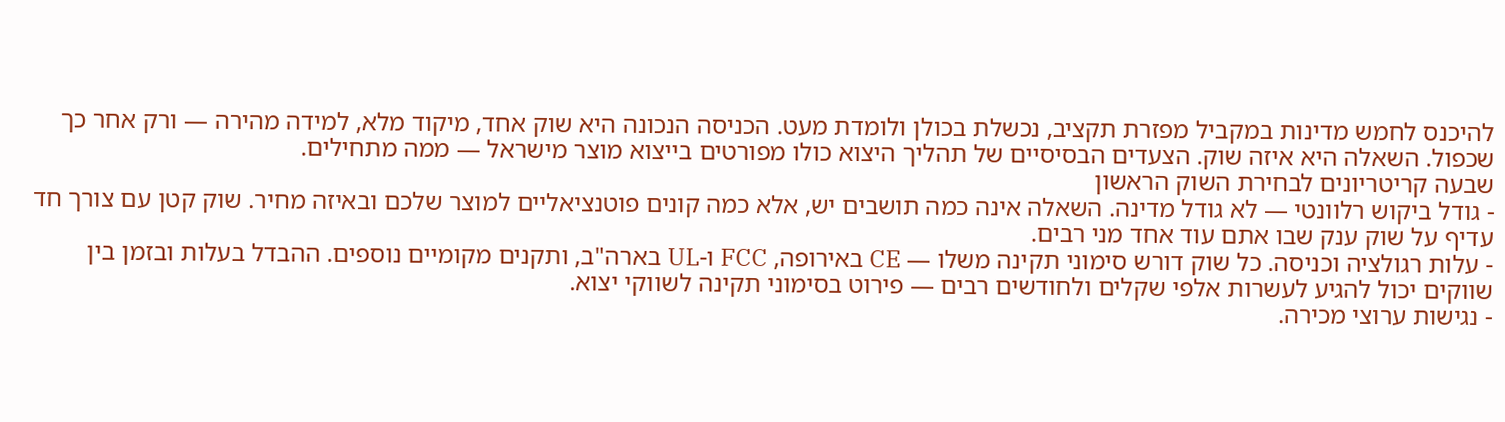להיכנס לחמש מדינות במקביל מפזרת תקציב, נכשלת בכולן ולומדת מעט. הכניסה הנכונה היא שוק אחד, מיקוד מלא, למידה מהירה — ורק אחר כך שכפול. השאלה היא איזה שוק. הצעדים הבסיסיים של תהליך היצוא כולו מפורטים בייצוא מוצר מישראל — ממה מתחילים.
שבעה קריטריונים לבחירת השוק הראשון
- גודל ביקוש רלוונטי — לא גודל מדינה. השאלה אינה כמה תושבים יש, אלא כמה קונים פוטנציאליים למוצר שלכם ובאיזה מחיר. שוק קטן עם צורך חד עדיף על שוק ענק שבו אתם עוד אחד מני רבים.
- עלות רגולציה וכניסה. כל שוק דורש סימוני תקינה משלו — CE באירופה, FCC ו-UL בארה"ב, ותקנים מקומיים נוספים. ההבדל בעלות ובזמן בין שווקים יכול להגיע לעשרות אלפי שקלים ולחודשים רבים — פירוט בסימוני תקינה לשווקי יצוא.
- נגישות ערוצי מכירה.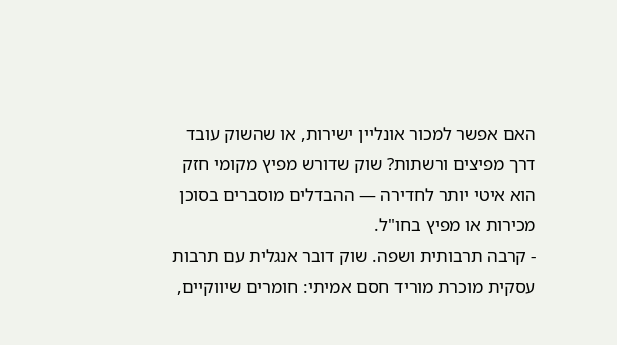האם אפשר למכור אונליין ישירות, או שהשוק עובד דרך מפיצים ורשתות? שוק שדורש מפיץ מקומי חזק הוא איטי יותר לחדירה — ההבדלים מוסברים בסוכן מכירות או מפיץ בחו"ל.
- קרבה תרבותית ושפה. שוק דובר אנגלית עם תרבות עסקית מוכרת מוריד חסם אמיתי: חומרים שיווקיים,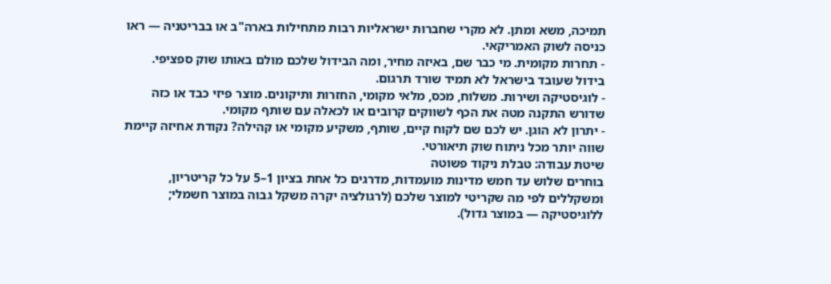תמיכה, משא ומתן. לא מקרי שחברות ישראליות רבות מתחילות בארה"ב או בבריטניה — ראו כניסה לשוק האמריקאי.
- תחרות מקומית. מי כבר שם, באיזה מחיר, ומה הבידול שלכם מולם באותו שוק ספציפי. בידול שעובד בישראל לא תמיד שורד תרגום.
- לוגיסטיקה ושירות. משלוח, מכס, מלאי מקומי, החזרות ותיקונים. מוצר פיזי כבד או כזה שדורש התקנה מטה את הכף לשווקים קרובים או לכאלה עם שותף מקומי.
- יתרון לא הוגן. יש לכם שם לקוח קיים, שותף, משקיע מקומי או קהילה? נקודת אחיזה קיימת שווה יותר מכל ניתוח שוק תיאורטי.
שיטת עבודה: טבלת ניקוד פשוטה
בוחרים שלוש עד חמש מדינות מועמדות, מדרגים כל אחת בציון 1–5 על כל קריטריון, ומשקללים לפי מה שקריטי למוצר שלכם (לרגולציה יקרה משקל גבוה במוצר חשמלי; ללוגיסטיקה — במוצר גדול).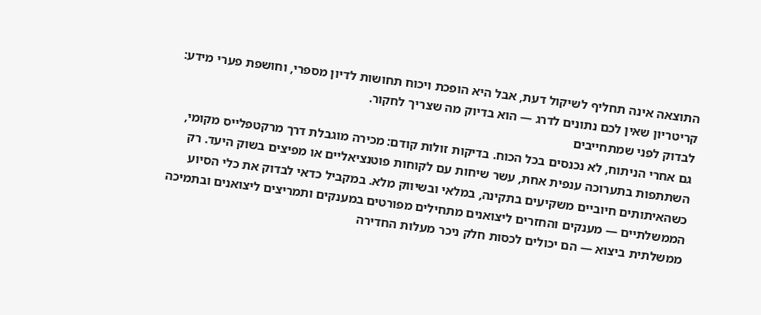התוצאה אינה תחליף לשיקול דעת, אבל היא הופכת ויכוח תחושות לדיון מספרי, וחושפת פערי מידע: קריטריון שאין לכם נתונים לדרג — הוא בדיוק מה שצריך לחקור.
לבדוק לפני שמתחייבים
גם אחרי הניתוח, לא נכנסים בכל הכוח. בדיקות זולות קודם: מכירה מוגבלת דרך מרקטפלייס מקומי, השתתפות בתערוכה ענפית אחת, עשר שיחות עם לקוחות פוטנציאליים או מפיצים בשוק היעד. רק כשהאיתותים חיוביים משקיעים בתקינה, במלאי ובשיווק מלא. במקביל כדאי לבדוק את כלי הסיוע הממשלתיים — מענקים והחזרים ליצואנים מתחילים מפורטים במענקים ותמריצים ליצואנים ובתמיכה ממשלתית ביצוא — הם יכולים לכסות חלק ניכר מעלות החדירה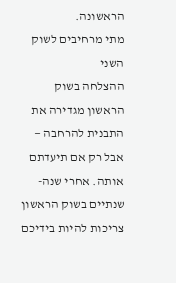הראשונה.
מתי מרחיבים לשוק השני
ההצלחה בשוק הראשון מגדירה את התבנית להרחבה — אבל רק אם תיעדתם אותה. אחרי שנה-שנתיים בשוק הראשון צריכות להיות בידיכם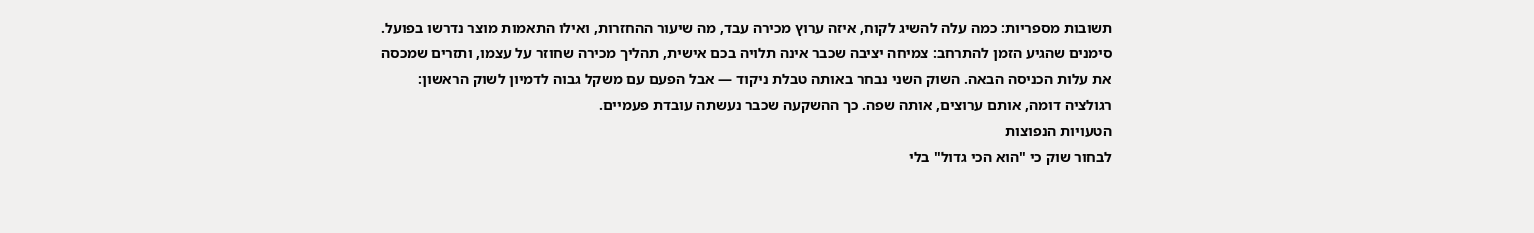תשובות מספריות: כמה עלה להשיג לקוח, איזה ערוץ מכירה עבד, מה שיעור ההחזרות, ואילו התאמות מוצר נדרשו בפועל. סימנים שהגיע הזמן להתרחב: צמיחה יציבה שכבר אינה תלויה בכם אישית, תהליך מכירה שחוזר על עצמו, ותזרים שמכסה את עלות הכניסה הבאה. השוק השני נבחר באותה טבלת ניקוד — אבל הפעם עם משקל גבוה לדמיון לשוק הראשון: רגולציה דומה, אותם ערוצים, אותה שפה. כך ההשקעה שכבר נעשתה עובדת פעמיים.
הטעויות הנפוצות
לבחור שוק כי "הוא הכי גדול" בלי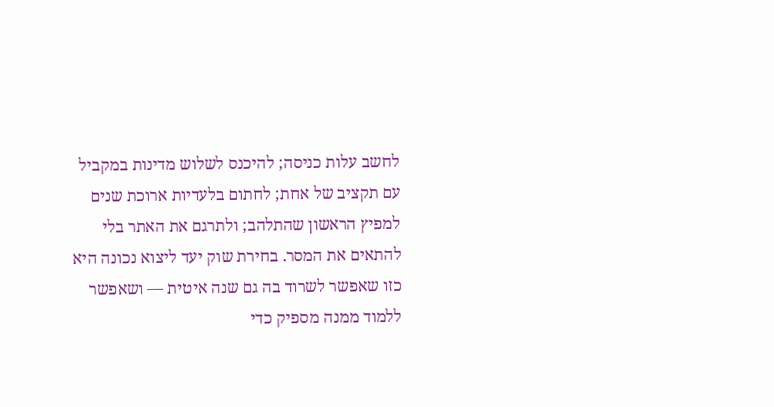לחשב עלות כניסה; להיכנס לשלוש מדינות במקביל עם תקציב של אחת; לחתום בלעדיות ארוכת שנים למפיץ הראשון שהתלהב; ולתרגם את האתר בלי להתאים את המסר. בחירת שוק יעד ליצוא נכונה היא כזו שאפשר לשרוד בה גם שנה איטית — ושאפשר ללמוד ממנה מספיק כדי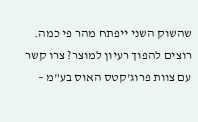שהשוק השני ייפתח מהר פי כמה.
רוצים להפוך רעיון למוצר? צרו קשר עם צוות פרוג'קטס האוס בע"מ –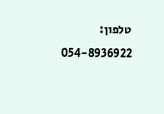טלפון: 054-8936922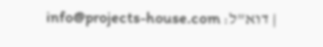| דוא"ל: info@projects-house.com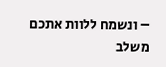– ונשמח ללוות אתכם משלב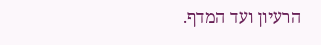הרעיון ועד המדף.